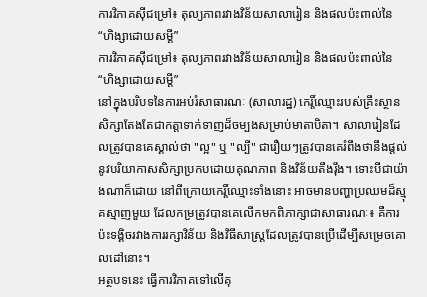ការវិភាគស៊ីជម្រៅ៖ តុល្យភាពរវាងវិន័យសាលារៀន និងផលប៉ះពាល់នៃ “ហិង្សាដោយសម្ដី”
ការវិភាគស៊ីជម្រៅ៖ តុល្យភាពរវាងវិន័យសាលារៀន និងផលប៉ះពាល់នៃ “ហិង្សាដោយសម្ដី”
នៅក្នុងបរិបទនៃការអប់រំសាធារណៈ (សាលារដ្ឋ) កេរ្តិ៍ឈ្មោះរបស់គ្រឹះស្ថានសិក្សាតែងតែជាកត្តាទាក់ទាញដ៏ចម្បងសម្រាប់មាតាបិតា។ សាលារៀនដែលត្រូវបានគេស្គាល់ថា "ល្អ" ឬ "ល្បី" ជារឿយៗត្រូវបានគេរំពឹងថានឹងផ្តល់នូវបរិយាកាសសិក្សាប្រកបដោយគុណភាព និងវិន័យតឹងរ៉ឹង។ ទោះបីជាយ៉ាងណាក៏ដោយ នៅពីក្រោយកេរ្តិ៍ឈ្មោះទាំងនោះ អាចមានបញ្ហាប្រឈមដ៏ស្មុគស្មាញមួយ ដែលកម្រត្រូវបានគេលើកមកពិភាក្សាជាសាធារណៈ៖ គឺការប៉ះទង្គិចរវាងការរក្សាវិន័យ និងវិធីសាស្ត្រដែលត្រូវបានប្រើដើម្បីសម្រេចគោលដៅនោះ។
អត្ថបទនេះ ធ្វើការវិភាគទៅលើគុ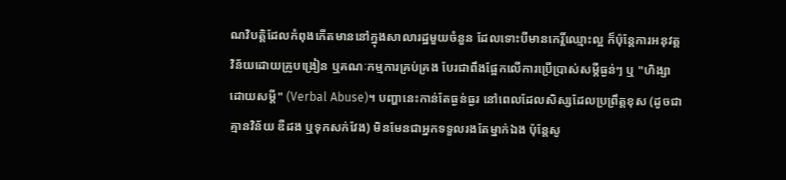ណវិបត្តិដែលកំពុងកើតមាននៅក្នុងសាលារដ្ឋមួយចំនួន ដែលទោះបីមានកេរ្តិ៍ឈ្មោះល្អ ក៏ប៉ុន្តែការអនុវត្តវិន័យដោយគ្រូបង្រៀន ឬគណៈកម្មការគ្រប់គ្រង បែរជាពឹងផ្អែកលើការប្រើប្រាស់សម្ដីធ្ងន់ៗ ឬ "ហិង្សាដោយសម្ដី" (Verbal Abuse)។ បញ្ហានេះកាន់តែធ្ងន់ធ្ងរ នៅពេលដែលសិស្សដែលប្រព្រឹត្តខុស (ដូចជា គ្មានវិន័យ ឌឺដង ឬទុកសក់វែង) មិនមែនជាអ្នកទទួលរងតែម្នាក់ឯង ប៉ុន្តែសូ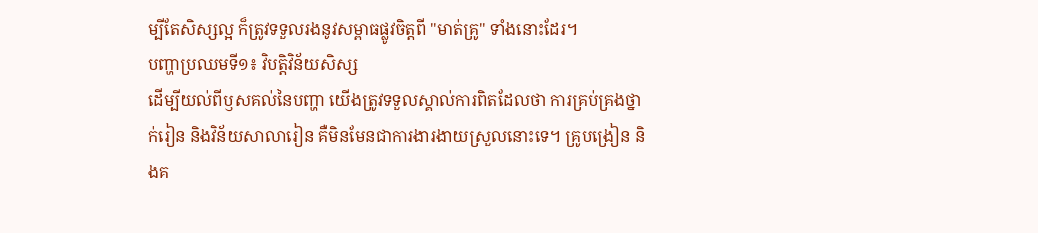ម្បីតែសិស្សល្អ ក៏ត្រូវទទួលរងនូវសម្ពាធផ្លូវចិត្តពី "មាត់គ្រូ" ទាំងនោះដែរ។
បញ្ហាប្រឈមទី១៖ វិបត្តិវិន័យសិស្ស
ដើម្បីយល់ពីឫសគល់នៃបញ្ហា យើងត្រូវទទួលស្គាល់ការពិតដែលថា ការគ្រប់គ្រងថ្នាក់រៀន និងវិន័យសាលារៀន គឺមិនមែនជាការងារងាយស្រួលនោះទេ។ គ្រូបង្រៀន និងគ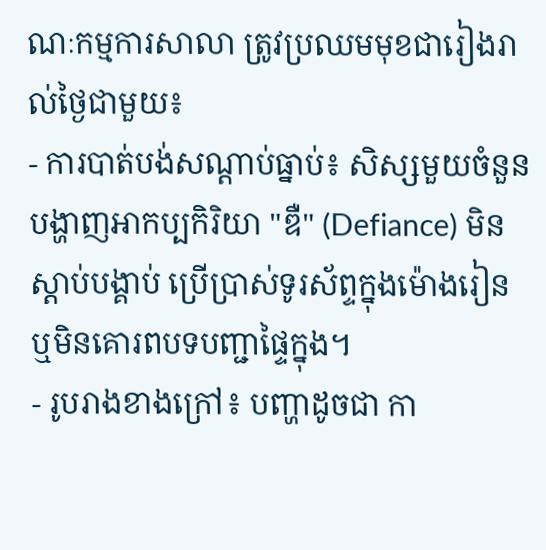ណៈកម្មការសាលា ត្រូវប្រឈមមុខជារៀងរាល់ថ្ងៃជាមួយ៖
- ការបាត់បង់សណ្ដាប់ធ្នាប់៖ សិស្សមួយចំនួនបង្ហាញអាកប្បកិរិយា "ឌឺ" (Defiance) មិនស្ដាប់បង្គាប់ ប្រើប្រាស់ទូរស័ព្ទក្នុងម៉ោងរៀន ឬមិនគោរពបទបញ្ជាផ្ទៃក្នុង។
- រូបរាងខាងក្រៅ៖ បញ្ហាដូចជា កា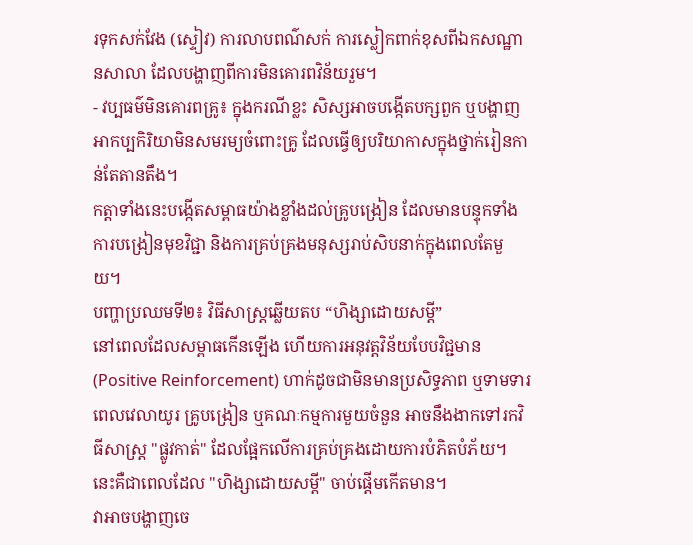រទុកសក់វែង (ស្ទៀវ) ការលាបពណ៌សក់ ការស្លៀកពាក់ខុសពីឯកសណ្ឋានសាលា ដែលបង្ហាញពីការមិនគោរពវិន័យរួម។
- វប្បធម៌មិនគោរពគ្រូ៖ ក្នុងករណីខ្លះ សិស្សអាចបង្កើតបក្សពួក ឬបង្ហាញអាកប្បកិរិយាមិនសមរម្យចំពោះគ្រូ ដែលធ្វើឲ្យបរិយាកាសក្នុងថ្នាក់រៀនកាន់តែតានតឹង។
កត្តាទាំងនេះបង្កើតសម្ពាធយ៉ាងខ្លាំងដល់គ្រូបង្រៀន ដែលមានបន្ទុកទាំងការបង្រៀនមុខវិជ្ជា និងការគ្រប់គ្រងមនុស្សរាប់សិបនាក់ក្នុងពេលតែមួយ។
បញ្ហាប្រឈមទី២៖ វិធីសាស្ត្រឆ្លើយតប “ហិង្សាដោយសម្ដី”
នៅពេលដែលសម្ពាធកើនឡើង ហើយការអនុវត្តវិន័យបែបវិជ្ជមាន (Positive Reinforcement) ហាក់ដូចជាមិនមានប្រសិទ្ធភាព ឬទាមទារពេលវេលាយូរ គ្រូបង្រៀន ឬគណៈកម្មការមួយចំនួន អាចនឹងងាកទៅរកវិធីសាស្ត្រ "ផ្លូវកាត់" ដែលផ្អែកលើការគ្រប់គ្រងដោយការបំភិតបំភ័យ។ នេះគឺជាពេលដែល "ហិង្សាដោយសម្ដី" ចាប់ផ្ដើមកើតមាន។
វាអាចបង្ហាញចេ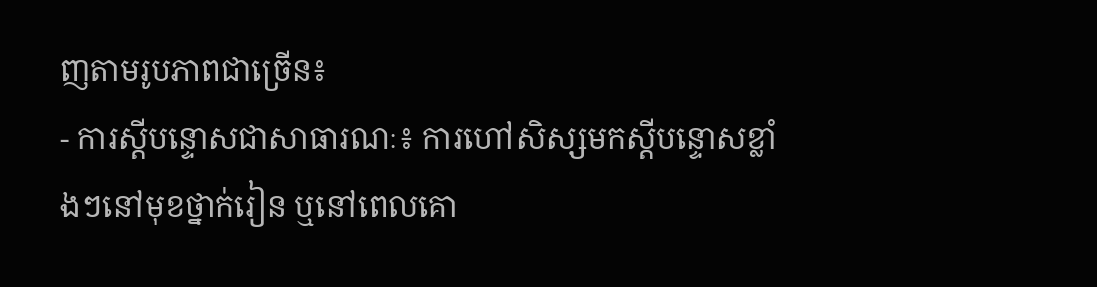ញតាមរូបភាពជាច្រើន៖
- ការស្តីបន្ទោសជាសាធារណៈ៖ ការហៅសិស្សមកស្តីបន្ទោសខ្លាំងៗនៅមុខថ្នាក់រៀន ឬនៅពេលគោ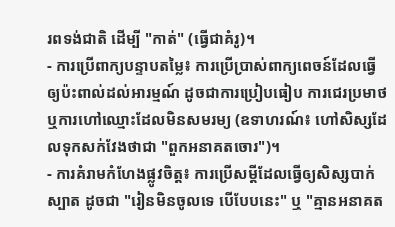រពទង់ជាតិ ដើម្បី "កាត់" (ធ្វើជាគំរូ)។
- ការប្រើពាក្យបន្ទាបតម្លៃ៖ ការប្រើប្រាស់ពាក្យពេចន៍ដែលធ្វើឲ្យប៉ះពាល់ដល់អារម្មណ៍ ដូចជាការប្រៀបធៀប ការជេរប្រមាថ ឬការហៅឈ្មោះដែលមិនសមរម្យ (ឧទាហរណ៍៖ ហៅសិស្សដែលទុកសក់វែងថាជា "ពួកអនាគតចោរ")។
- ការគំរាមកំហែងផ្លូវចិត្ត៖ ការប្រើសម្ដីដែលធ្វើឲ្យសិស្សបាក់ស្បាត ដូចជា "រៀនមិនចូលទេ បើបែបនេះ" ឬ "គ្មានអនាគត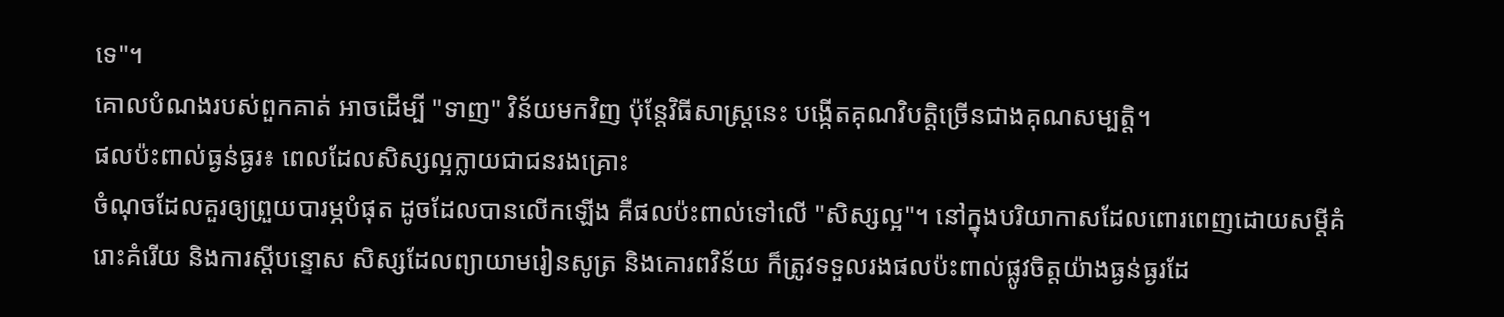ទេ"។
គោលបំណងរបស់ពួកគាត់ អាចដើម្បី "ទាញ" វិន័យមកវិញ ប៉ុន្តែវិធីសាស្ត្រនេះ បង្កើតគុណវិបត្តិច្រើនជាងគុណសម្បត្តិ។
ផលប៉ះពាល់ធ្ងន់ធ្ងរ៖ ពេលដែលសិស្សល្អក្លាយជាជនរងគ្រោះ
ចំណុចដែលគួរឲ្យព្រួយបារម្ភបំផុត ដូចដែលបានលើកឡើង គឺផលប៉ះពាល់ទៅលើ "សិស្សល្អ"។ នៅក្នុងបរិយាកាសដែលពោរពេញដោយសម្ដីគំរោះគំរើយ និងការស្តីបន្ទោស សិស្សដែលព្យាយាមរៀនសូត្រ និងគោរពវិន័យ ក៏ត្រូវទទួលរងផលប៉ះពាល់ផ្លូវចិត្តយ៉ាងធ្ងន់ធ្ងរដែ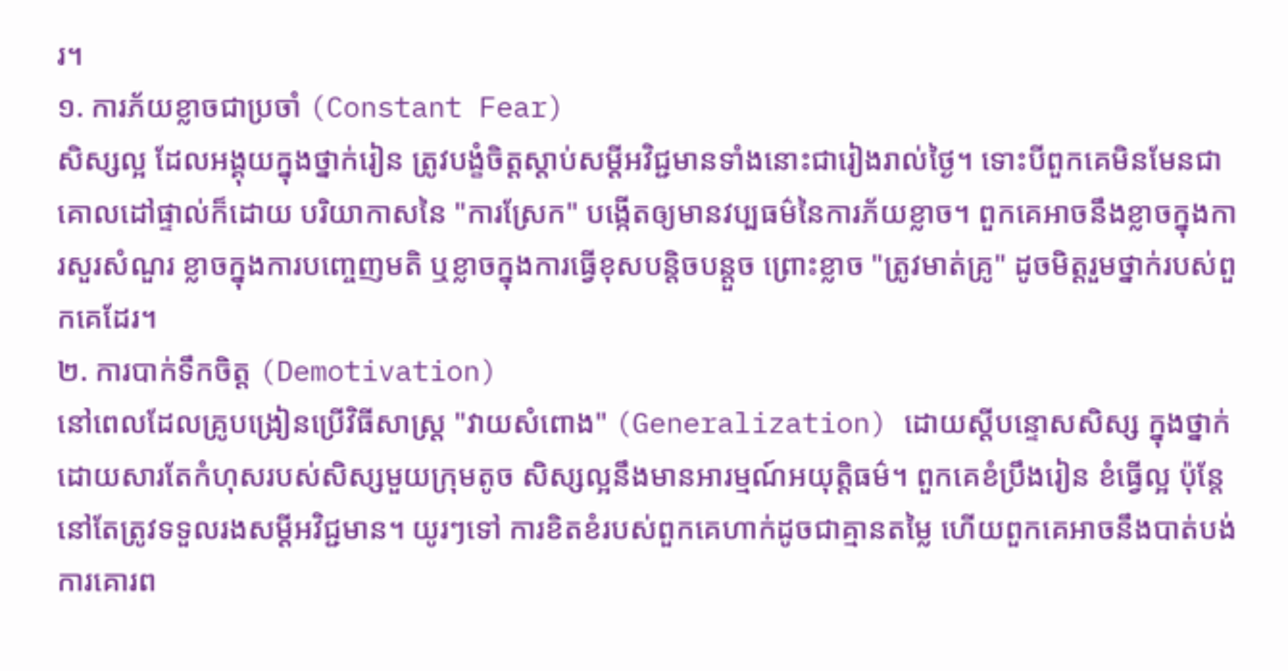រ។
១. ការភ័យខ្លាចជាប្រចាំ (Constant Fear)
សិស្សល្អ ដែលអង្គុយក្នុងថ្នាក់រៀន ត្រូវបង្ខំចិត្តស្ដាប់សម្ដីអវិជ្ជមានទាំងនោះជារៀងរាល់ថ្ងៃ។ ទោះបីពួកគេមិនមែនជាគោលដៅផ្ទាល់ក៏ដោយ បរិយាកាសនៃ "ការស្រែក" បង្កើតឲ្យមានវប្បធម៌នៃការភ័យខ្លាច។ ពួកគេអាចនឹងខ្លាចក្នុងការសួរសំណួរ ខ្លាចក្នុងការបញ្ចេញមតិ ឬខ្លាចក្នុងការធ្វើខុសបន្តិចបន្តួច ព្រោះខ្លាច "ត្រូវមាត់គ្រូ" ដូចមិត្តរួមថ្នាក់របស់ពួកគេដែរ។
២. ការបាក់ទឹកចិត្ត (Demotivation)
នៅពេលដែលគ្រូបង្រៀនប្រើវិធីសាស្ត្រ "វាយសំពោង" (Generalization) ដោយស្តីបន្ទោសសិស្ស ក្នុងថ្នាក់ ដោយសារតែកំហុសរបស់សិស្សមួយក្រុមតូច សិស្សល្អនឹងមានអារម្មណ៍អយុត្តិធម៌។ ពួកគេខំប្រឹងរៀន ខំធ្វើល្អ ប៉ុន្តែនៅតែត្រូវទទួលរងសម្ដីអវិជ្ជមាន។ យូរៗទៅ ការខិតខំរបស់ពួកគេហាក់ដូចជាគ្មានតម្លៃ ហើយពួកគេអាចនឹងបាត់បង់ការគោរព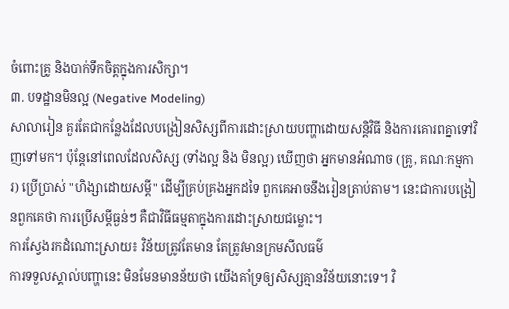ចំពោះគ្រូ និងបាក់ទឹកចិត្តក្នុងការសិក្សា។
៣. បទដ្ឋានមិនល្អ (Negative Modeling)
សាលារៀន គួរតែជាកន្លែងដែលបង្រៀនសិស្សពីការដោះស្រាយបញ្ហាដោយសន្តិវិធី និងការគោរពគ្នាទៅវិញទៅមក។ ប៉ុន្តែនៅពេលដែលសិស្ស (ទាំងល្អ និង មិនល្អ) ឃើញថា អ្នកមានអំណាច (គ្រូ, គណៈកម្មការ) ប្រើប្រាស់ "ហិង្សាដោយសម្ដី" ដើម្បីគ្រប់គ្រងអ្នកដទៃ ពួកគេអាចនឹងរៀនត្រាប់តាម។ នេះជាការបង្រៀនពួកគេថា ការប្រើសម្ដីធ្ងន់ៗ គឺជាវិធីធម្មតាក្នុងការដោះស្រាយជម្លោះ។
ការស្វែងរកដំណោះស្រាយ៖ វិន័យត្រូវតែមាន តែត្រូវមានក្រមសីលធម៌
ការទទួលស្គាល់បញ្ហានេះ មិនមែនមានន័យថា យើងគាំទ្រឲ្យសិស្សគ្មានវិន័យនោះទេ។ វិ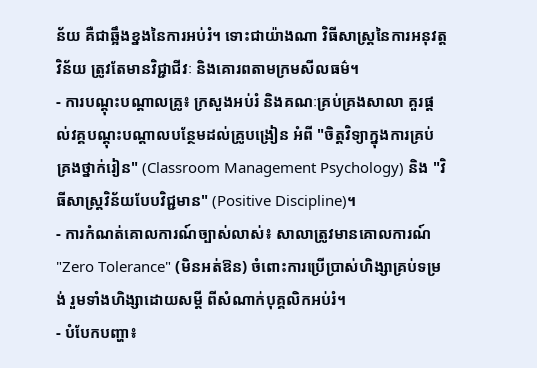ន័យ គឺជាឆ្អឹងខ្នងនៃការអប់រំ។ ទោះជាយ៉ាងណា វិធីសាស្ត្រនៃការអនុវត្តវិន័យ ត្រូវតែមានវិជ្ជាជីវៈ និងគោរពតាមក្រមសីលធម៌។
- ការបណ្ដុះបណ្ដាលគ្រូ៖ ក្រសួងអប់រំ និងគណៈគ្រប់គ្រងសាលា គួរផ្ដល់វគ្គបណ្ដុះបណ្ដាលបន្ថែមដល់គ្រូបង្រៀន អំពី "ចិត្តវិទ្យាក្នុងការគ្រប់គ្រងថ្នាក់រៀន" (Classroom Management Psychology) និង "វិធីសាស្ត្រវិន័យបែបវិជ្ជមាន" (Positive Discipline)។
- ការកំណត់គោលការណ៍ច្បាស់លាស់៖ សាលាត្រូវមានគោលការណ៍ "Zero Tolerance" (មិនអត់ឱន) ចំពោះការប្រើប្រាស់ហិង្សាគ្រប់ទម្រង់ រួមទាំងហិង្សាដោយសម្ដី ពីសំណាក់បុគ្គលិកអប់រំ។
- បំបែកបញ្ហា៖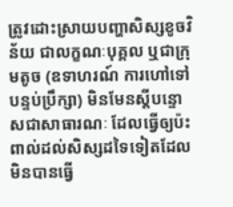ត្រូវដោះស្រាយបញ្ហាសិស្សខូចវិន័យ ជាលក្ខណៈបុគ្គល ឬជាក្រុមតូច (ឧទាហរណ៍ ការហៅទៅបន្ទប់ប្រឹក្សា) មិនមែនស្តីបន្ទោសជាសាធារណៈ ដែលធ្វើឲ្យប៉ះពាល់ដល់សិស្សដទៃទៀតដែលមិនបានធ្វើ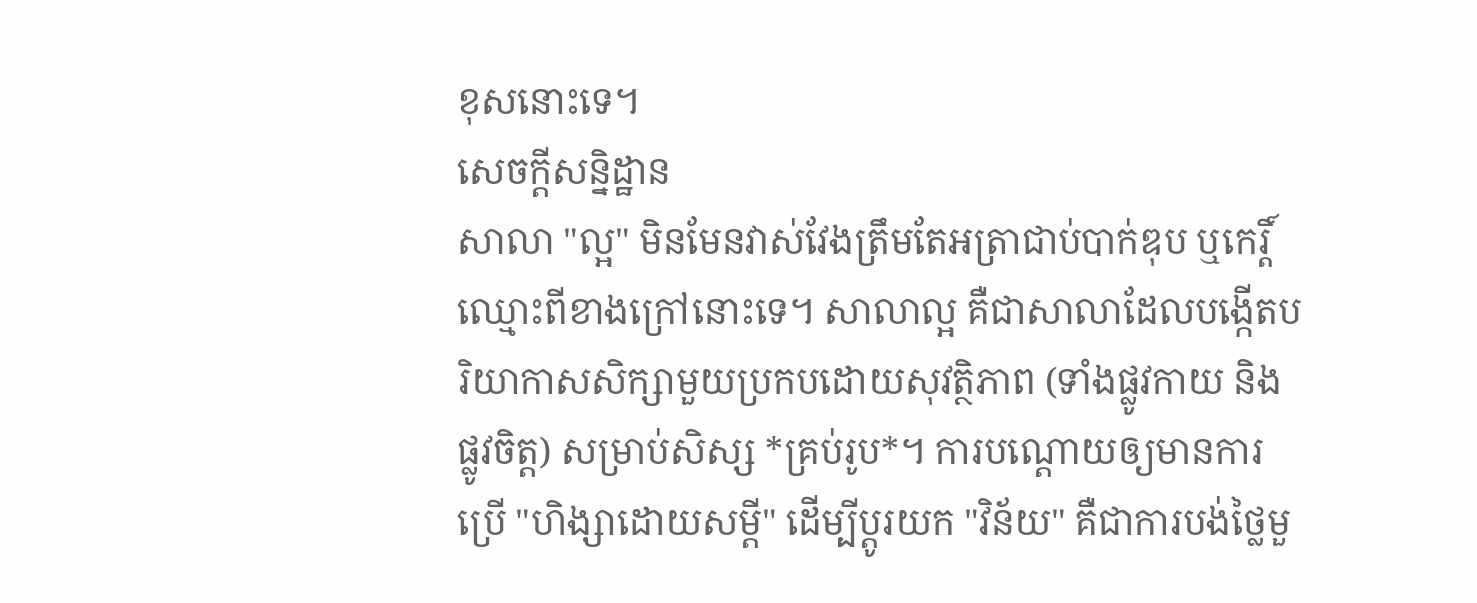ខុសនោះទេ។
សេចក្ដីសន្និដ្ឋាន
សាលា "ល្អ" មិនមែនវាស់វែងត្រឹមតែអត្រាជាប់បាក់ឌុប ឬកេរ្តិ៍ឈ្មោះពីខាងក្រៅនោះទេ។ សាលាល្អ គឺជាសាលាដែលបង្កើតបរិយាកាសសិក្សាមួយប្រកបដោយសុវត្ថិភាព (ទាំងផ្លូវកាយ និងផ្លូវចិត្ត) សម្រាប់សិស្ស *គ្រប់រូប*។ ការបណ្ដោយឲ្យមានការប្រើ "ហិង្សាដោយសម្ដី" ដើម្បីប្តូរយក "វិន័យ" គឺជាការបង់ថ្លៃមួ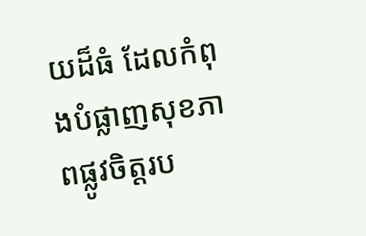យដ៏ធំ ដែលកំពុងបំផ្លាញសុខភាពផ្លូវចិត្តរប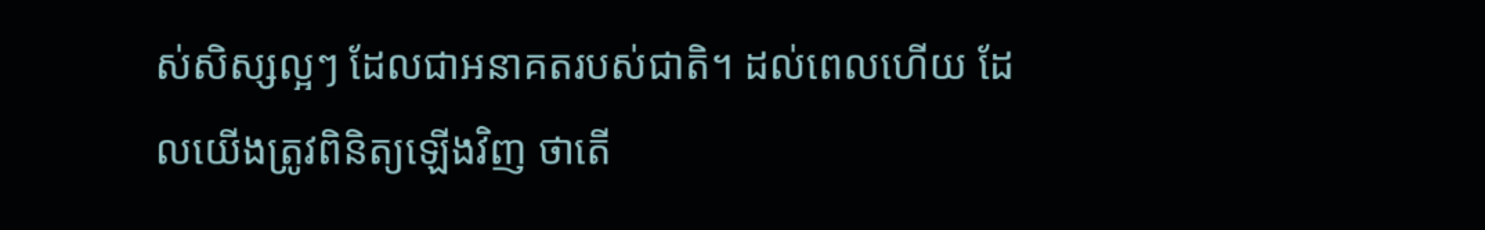ស់សិស្សល្អៗ ដែលជាអនាគតរបស់ជាតិ។ ដល់ពេលហើយ ដែលយើងត្រូវពិនិត្យឡើងវិញ ថាតើ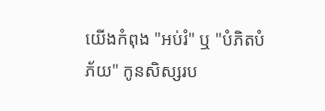យើងកំពុង "អប់រំ" ឬ "បំភិតបំភ័យ" កូនសិស្សរប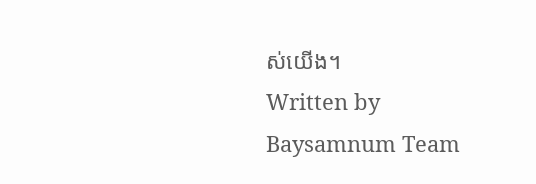ស់យើង។
Written by Baysamnum Team